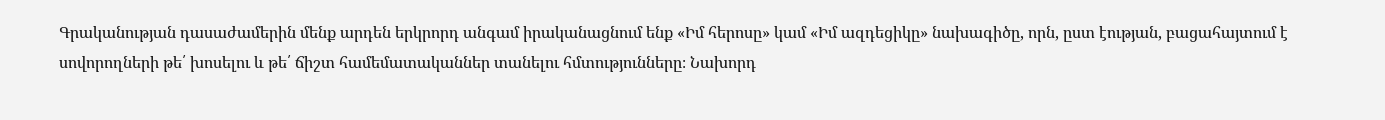Գրականության դասաժամերին մենք արդեն երկրորդ անգամ իրականացնում ենք «Իմ հերոսը» կամ «Իմ ազդեցիկը» նախագիծը, որն, ըստ էության, բացահայտում է սովորողների թե՛ խոսելու և թե՛ ճիշտ համեմատականներ տանելու հմտությունները։ Նախորդ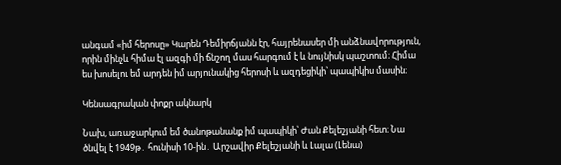անգամ «իմ հերոսը» Կարեն Դեմիրճյանն էր, հայրենասեր մի անձնավորություն, որին մինչև հիմա էլ ազգի մի ճնշող մաս հարգում է և նույնիսկ պաշտում։ Հիմա ես խոսելու եմ արդեն իմ արյունակից հերոսի և ազդեցիկի՝ պապիկիս մասին։

Կենսագրական փոքր ակնարկ

Նախ, առաջարկում եմ ծանոթանանք իմ պապիկի՝ Ժան Քելեշյանի հետ։ Նա ծնվել է 1949թ․ հունիսի 10-ին․ Արշավիր Քելեշյանի և Լալա (Լենա)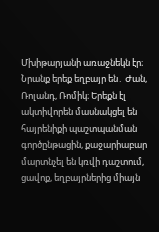Մխիթարյանի առաջնեկն էր։ Նրանք երեք եղբայր են․ Ժան, Ռոլանդ, Ռոմիկ։ Երեքն էլ ակտիվորեն մասնակցել են հայրենիքի պաշտպանման գործընթացին, քաջարիաբար մարտնչել են կռվի դաշտում, ցավոք, եղբայրներից միայն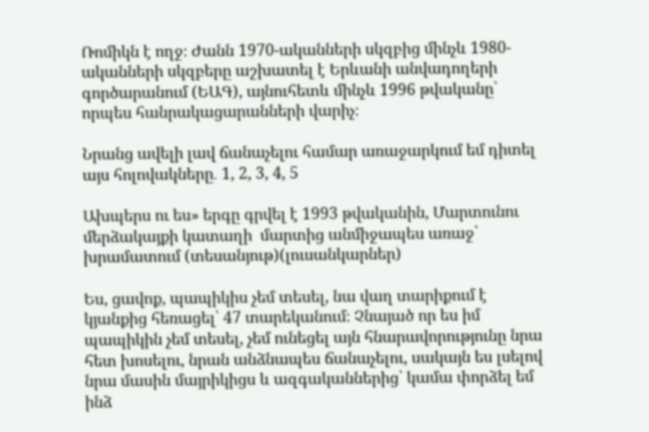Ռոմիկն է ողջ։ Ժանն 1970-ականների սկզբից մինչև 1980-ականների սկզբերը աշխատել է Երևանի անվադողերի գործարանում (ԵԱԳ), այնուհետև մինչև 1996 թվականը՝ որպես հանրակացարանների վարիչ։

Նրանց ավելի լավ ճանաչելու համար առաջարկում եմ դիտել այս հոլովակները․ 1, 2, 3, 4, 5

Ախպերս ու ես» երգը գրվել է 1993 թվականին, Մարտունու մերձակայքի կատաղի  մարտից անմիջապես առաջ՝ խրամատում (տեսանյութ)(լուսանկարներ)

Ես, ցավոք, պապիկիս չեմ տեսել, նա վաղ տարիքում է կյանքից հեռացել՝ 47 տարեկանում։ Չնայած որ ես իմ պապիկին չեմ տեսել, չեմ ունեցել այն հնարավորությունը նրա հետ խոսելու, նրան անձնապես ճանաչելու, սակայն ես լսելով նրա մասին մայրիկիցս և ազգականներից՝ կամա փորձել եմ ինձ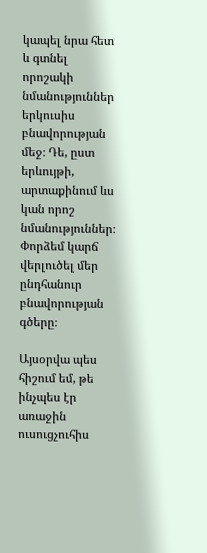կապել նրա հետ և գտնել որոշակի նմանություններ երկուսիս բնավորության մեջ։ Դե, ըստ երևույթի, արտաքինում ևս կան որոշ նմանություններ։ Փորձեմ կարճ վերլուծել մեր ընդհանուր բնավորության գծերը։

Այսօրվա պես հիշում եմ, թե ինչպես էր առաջին ուսուցչուհիս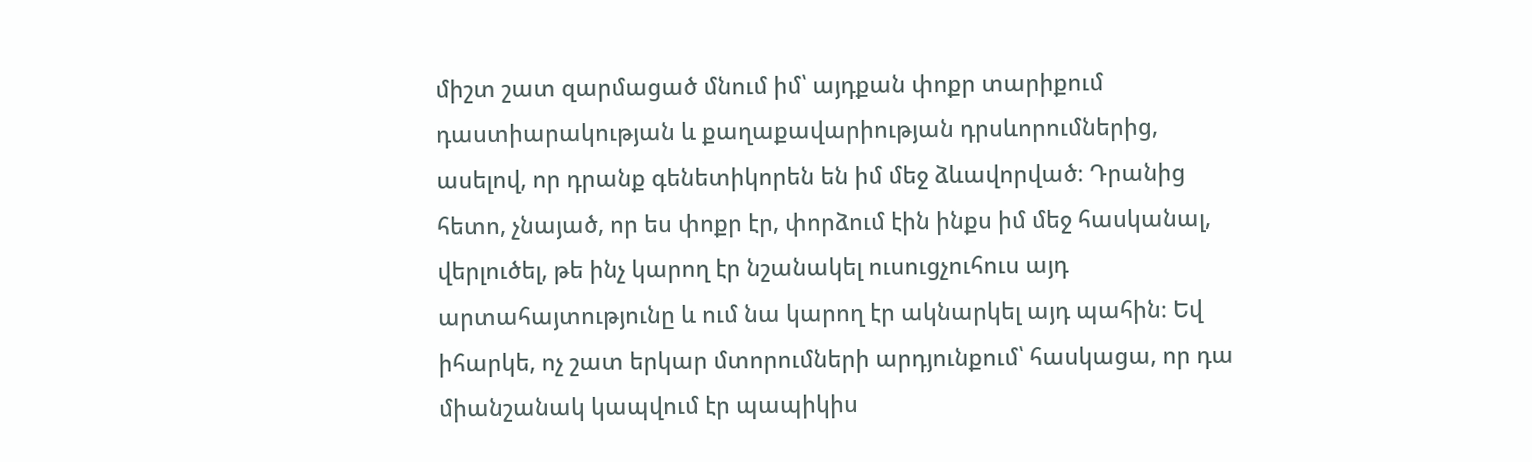միշտ շատ զարմացած մնում իմ՝ այդքան փոքր տարիքում դաստիարակության և քաղաքավարիության դրսևորումներից, ասելով, որ դրանք գենետիկորեն են իմ մեջ ձևավորված։ Դրանից հետո, չնայած, որ ես փոքր էր, փորձում էին ինքս իմ մեջ հասկանալ, վերլուծել, թե ինչ կարող էր նշանակել ուսուցչուհուս այդ արտահայտությունը և ում նա կարող էր ակնարկել այդ պահին։ Եվ իհարկե, ոչ շատ երկար մտորումների արդյունքում՝ հասկացա, որ դա միանշանակ կապվում էր պապիկիս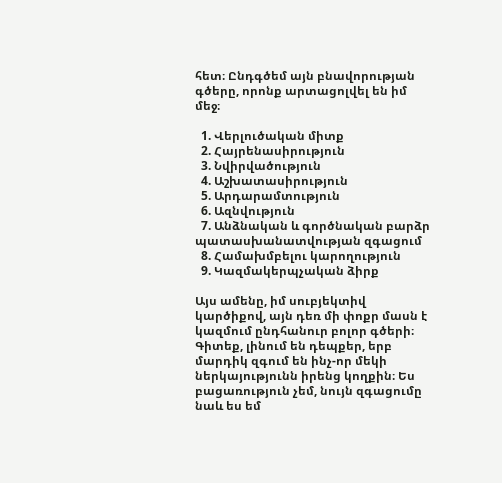հետ։ Ընդգծեմ այն բնավորության գծերը, որոնք արտացոլվել են իմ մեջ։

  1. Վերլուծական միտք
  2. Հայրենասիրություն
  3. Նվիրվածություն
  4. Աշխատասիրություն
  5. Արդարամտություն
  6. Ազնվություն
  7. Անձնական և գործնական բարձր պատասխանատվության զգացում
  8. Համախմբելու կարողություն
  9. Կազմակերպչական ձիրք

Այս ամենը, իմ սուբյեկտիվ կարծիքով, այն դեռ մի փոքր մասն է կազմում ընդհանուր բոլոր գծերի։ Գիտեք, լինում են դեպքեր, երբ մարդիկ զգում են ինչ-որ մեկի ներկայությունն իրենց կողքին։ Ես բացառություն չեմ, նույն զգացումը նաև ես եմ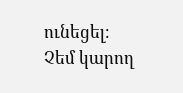ունեցել։ Չեմ կարող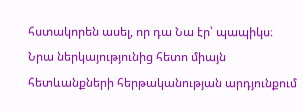հստակորեն ասել, որ դա Նա էր՝ պապիկս։ Նրա ներկայությունից հետո միայն հետևանքների հերթականության արդյունքում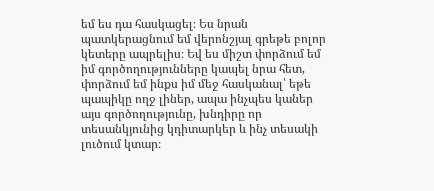եմ ես դա հասկացել։ Ես նրան պատկերացնում եմ վերոնշյալ գրեթե բոլոր կետերը ապրելիս։ Եվ ես միշտ փորձում եմ իմ գործողությունները կապել նրա հետ, փորձում եմ ինքս իմ մեջ հասկանալ՝ եթե պապիկը ողջ լիներ, ապա ինչպես կաներ այս գործողությունը, խնդիրը որ տեսանկյունից կդիտարկեր և ինչ տեսակի լուծում կտար։